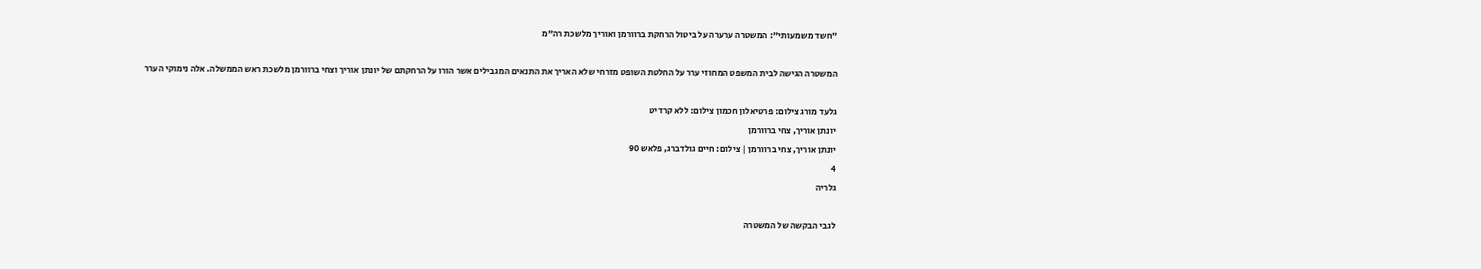"חשד משמעותי": המשטרה ערערה על ביטול הרחקת ברוורמן ואוריך מלשכת רה"מ

המשטרה הגישה לבית המשפט המחוזי ערר על החלטת השופט מזרחי שלא האריך את התנאים המגבילים אשר הורו על הרחקתם של יונתן אוריך וצחי ברוורמן מלשכת ראש הממשלה. אלה נימוקי הערר

גלעד מורג צילום: פרטיאלון חכמון צילום: ללא קרדיט
יונתן אוריך, צחי ברוורמן
יונתן אוריך, צחי ברוורמן | צילום: חיים גולדברג, פלאש 90
4
גלריה

לגבי הבקשה של המשטרה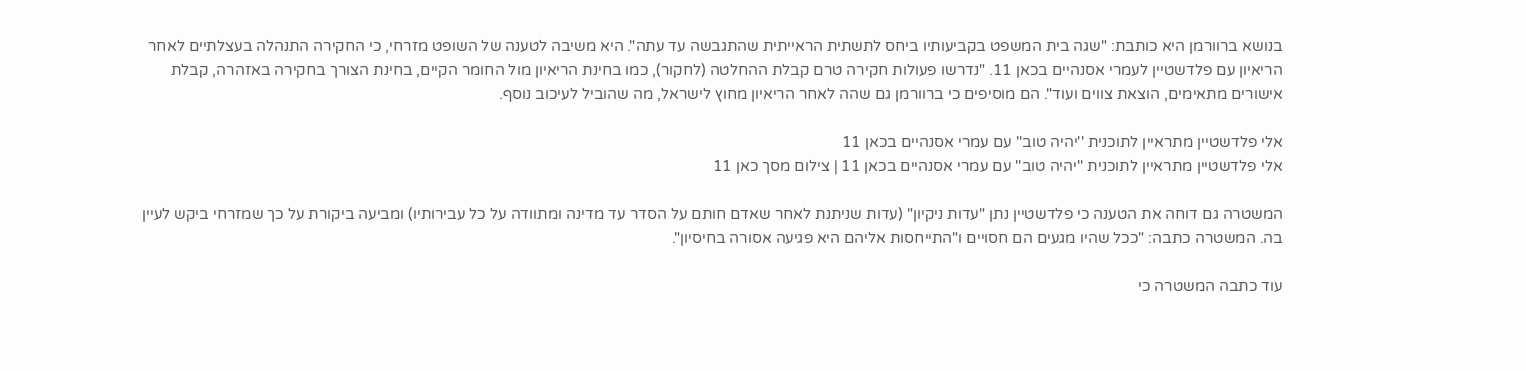בנושא ברוורמן היא כותבת: "שגה בית המשפט בקביעותיו ביחס לתשתית הראייתית שהתגבשה עד עתה". היא משיבה לטענה של השופט מזרחי, כי החקירה התנהלה בעצלתיים לאחר הריאיון עם פלדשטיין לעמרי אסנהיים בכאן 11. "נדרשו פעולות חקירה טרם קבלת ההחלטה (לחקור), כמו בחינת הריאיון מול החומר הקיים, בחינת הצורך בחקירה באזהרה, קבלת אישורים מתאימים, הוצאת צווים ועוד". הם מוסיפים כי ברוורמן גם שהה לאחר הריאיון מחוץ לישראל, מה שהוביל לעיכוב נוסף.

אלי פלדשטיין מתראיין לתוכנית ''יהיה טוב'' עם עמרי אסנהיים בכאן 11
אלי פלדשטיין מתראיין לתוכנית ''יהיה טוב'' עם עמרי אסנהיים בכאן 11 | צילום מסך כאן 11

המשטרה גם דוחה את הטענה כי פלדשטיין נתן "עדות ניקיון" (עדות שניתנת לאחר שאדם חותם על הסדר עד מדינה ומתוודה על כל עבירותיו) ומביעה ביקורת על כך שמזרחי ביקש לעיין בה. המשטרה כתבה: "ככל שהיו מגעים הם חסויים ו"התייחסות אליהם היא פגיעה אסורה בחיסיון".

עוד כתבה המשטרה כי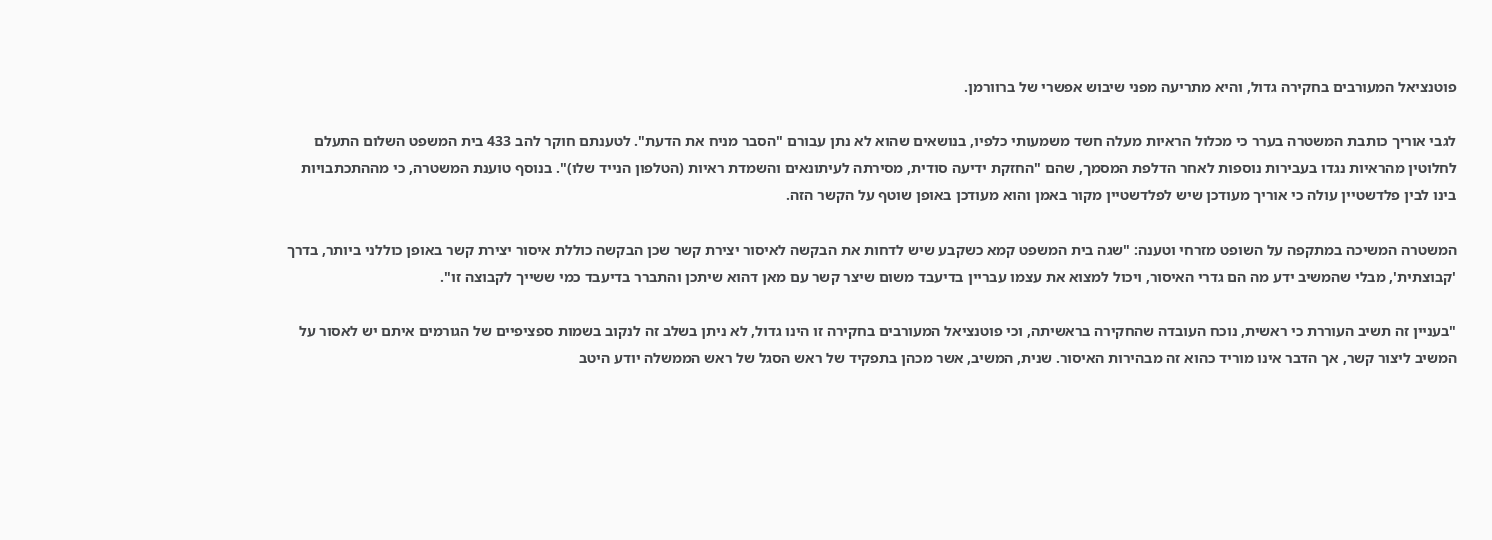פוטנציאל המעורבים בחקירה גדול, והיא מתריעה מפני שיבוש אפשרי של ברוורמן.

לגבי אוריך כותבת המשטרה בערר כי מכלול הראיות מעלה חשד משמעותי כלפיו, בנושאים שהוא לא נתן עבורם "הסבר מניח את הדעת". לטענתם חוקר להב 433 בית המשפט השלום התעלם לחלוטין מהראיות נגדו בעבירות נוספות לאחר הדלפת המסמך, שהם "החזקת ידיעה סודית, מסירתה לעיתונאים והשמדת ראיות (הטלפון הנייד שלו)". בנוסף טוענת המשטרה, כי מההתכתבויות בינו לבין פלדשטיין עולה כי אוריך מעודכן שיש לפלדשטיין מקור באמן והוא מעודכן באופן שוטף על הקשר הזה.

המשטרה המשיכה במתקפה על השופט מזרחי וטענה: "שגה בית המשפט קמא כשקבע שיש לדחות את הבקשה לאיסור יצירת קשר שכן הבקשה כוללת איסור יצירת קשר באופן כוללני ביותר, בדרך 'קבוצתית', מבלי שהמשיב ידע מה הם גדרי האיסור, ויכול למצוא את עצמו עבריין בדיעבד משום שיצר קשר עם מאן דהוא שיתכן והתברר בדיעבד כמי ששייך לקבוצה זו".

"בעניין זה תשיב העוררת כי ראשית, נוכח העובדה שהחקירה בראשיתה, וכי פוטנציאל המעורבים בחקירה זו הינו גדול, לא ניתן בשלב זה לנקוב בשמות ספציפיים של הגורמים איתם יש לאסור על המשיב ליצור קשר, אך הדבר אינו מוריד כהוא זה מבהירות האיסור. שנית, המשיב, אשר מכהן בתפקיד של ראש הסגל של ראש הממשלה יודע היטב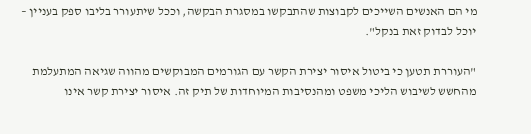מי הם האנשים השייכים לקבוצות שהתבקשו במסגרת הבקשה, וככל שיתעורר בליבו ספק בעניין – יוכל לבדוק זאת בנקל".

"העוררת תטען כי ביטול איסור יצירת הקשר עם הגורמים המבוקשים מהווה שגיאה המתעלמת מהחשש לשיבוש הליכי משפט ומהנסיבות המיוחדות של תיק זה. איסור יצירת קשר אינו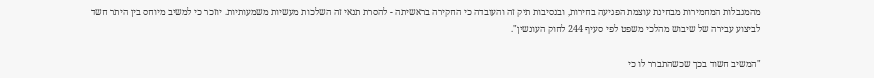מהמגבלות המחמירות מבחינת עוצמת הפגיעה בחירות, ובנסיבות תיק זה והעובדה כי החקירה בראשיתה - להסרת תנאי זה השלכות מעשיות משמעותיות. יוזכר כי למשיב מיוחס בין היתר חשד לביצוע עבירה של שיבוש מהלכי משפט לפי סעיף 244 לחוק העונשין".

"המשיב חשוד בכך שכשהתברר לו כי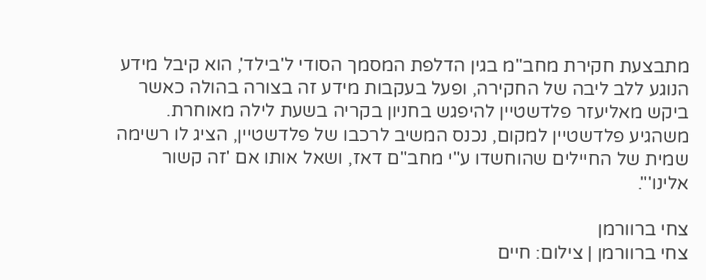מתבצעת חקירת מחב"מ בגין הדלפת המסמך הסודי ל'בילד', הוא קיבל מידע הנוגע ללב ליבה של החקירה, ופעל בעקבות מידע זה בצורה בהולה כאשר ביקש מאליעזר פלדשטיין להיפגש בחניון בקריה בשעת לילה מאוחרת. משהגיע פלדשטיין למקום, נכנס המשיב לרכבו של פלדשטיין, הציג לו רשימה שמית של החיילים שהוחשדו ע"י מחב"ם דאז, ושאל אותו אם 'זה קשור אלינו'".

צחי ברוורמן
צחי ברוורמן | צילום: חיים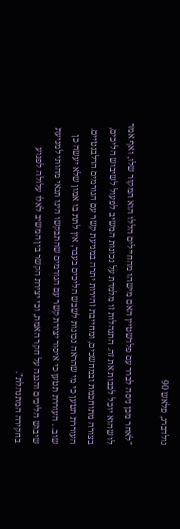גולדברג, פלאש 90

"לאחר מכן ניסה לברר עם פלדשטיין האם מישהו מהחיילים הללו הוא המקור שלו, ואף אמר לו שהוא יוכל לכבות את זה. התנהלות זו מלמדת על נכונות המשיב לפעול לשיבוש הליכים, בצורה מתוחכמת ובמחשכים, ומחייבת זהירות יתרה במניעת קשר עם הגורמים הרלבנטיים. העוררת תטען כי מי שהראה נכונות לשבש הליכים בעבר, אין לתת בו אמון שלא יעשה כן שוב. . העוררת תטען כי איסור יצירת קשר עם הגורמים שהתבקשו הינו תנאי מהותי למניעת שיבוש הליכים והגנה על חקר האמת, וכי יצירת הקשר בין המשיב לאלו עלולה לפגוע בחקירה המתנהלת".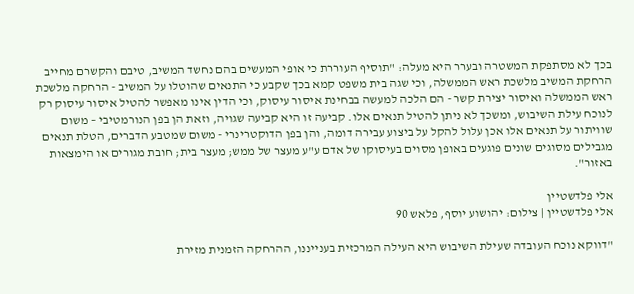בכך לא מסתפקת המשטרה ובערר היא מעלה: "תוסיף העוררת כי אופי המעשים בהם נחשד המשיב, טיבם והקשרם מחייב הרחקת המשיב מלשכת ראש הממשלה, וכי שגה בית משפט קמא בכך שקבע כי התנאים שהוטלו על המשיב - הרחקה מלשכת ראש הממשלה ואיסור יצירת קשר - הם הלכה למעשה בבחינת איסור עיסוק, וכי הדין אינו מאפשר להטיל איסור עיסוק רק לנוכח עילת השיבוש, ומשכך לא ניתן להטיל תנאים אלו. קביעה זו היא קביעה שגויה, וזאת הן בפן הנורמטיבי – משום שוויתור על תנאים אלו אכן עלול להקל על ביצוע עבירה דומה, והן בפן הדוקטרינרי - משום שמטבע הדברים, הטלת תנאים מגבילים מסוגים שונים פוגעים באופן מסוים בעיסוקו של אדם ע"ע מעצר של ממש; מעצר בית; חובת מגורים או הימצאות באזור".

אלי פלדשטיין
אלי פלדשטיין | צילום: יהושוע יוסף, פלאש 90

"דווקא נוכח העובדה שעילת השיבוש היא העילה המרכזית בענייננו, ההרחקה הזמנית מזירת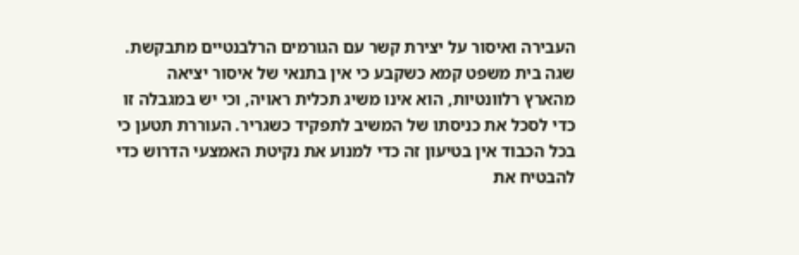העבירה ואיסור על יצירת קשר עם הגורמים הרלבנטיים מתבקשת. שגה בית משפט קמא כשקבע כי אין בתנאי של איסור יציאה מהארץ רלוונטיות, הוא אינו משיג תכלית ראויה, וכי יש במגבלה זו כדי לסכל את כניסתו של המשיב לתפקיד כשגריר. העוררת תטען כי בכל הכבוד אין בטיעון זה כדי למנוע את נקיטת האמצעי הדרוש כדי להבטיח את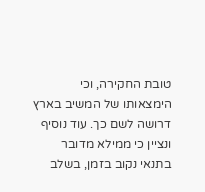טובת החקירה, וכי הימצאותו של המשיב בארץ דרושה לשם כך. עוד נוסיף ונציין כי ממילא מדובר בתנאי נקוב בזמן, בשלב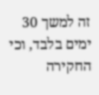זה למשך 30 ימים בלבד, וכי החקירה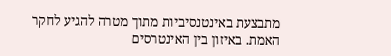מתבצעת באינטנסיביות מתוך מטרה להגיע לחקר האמת. באיזון בין האינטרסים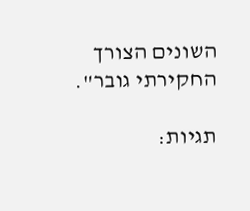השונים הצורך החקירתי גובר".

תגיות: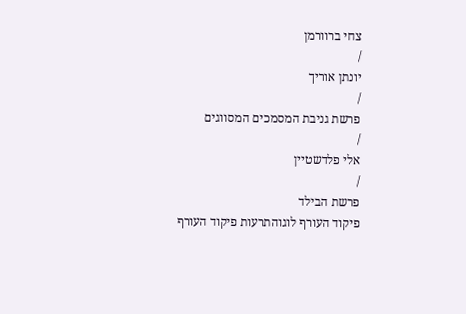צחי ברוורמן
/
יונתן אוריך
/
פרשת גניבת המסמכים המסווגים
/
אלי פלדשטיין
/
פרשת הבילד
פיקוד העורף לוגוהתרעות פיקוד העורף